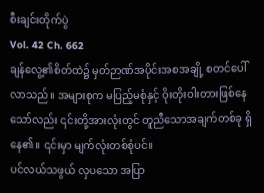စီးချင်းတိုက်ပွဲ
Vol. 42 Ch. 662
ချန်လွေ့၏စိတ်ထဲ၌ မှတ်ဉာဏ်အပိုင်းအစအချို့ စတင်ပေါ်လာသည်။ အများစုက မပြည့်မစုံနှင့် ဝိုးတိုးဝါးတားဖြစ်နေသော်လည်း ၎င်းတို့အားလုံးတွင် တူညီသောအချက်တစ်ခု ရှိနေ၏။ ၎င်းမှာ မျက်လုံးတစ်စုံပင်။
ပင်လယ်သဖွယ် လှပသော အပြာ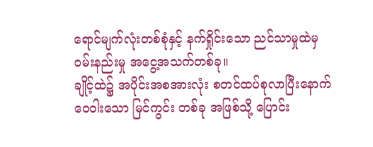ရောင်မျက်လုံးတစ်စုံနှင့် နက်ရှိုင်းသော ညင်သာမှုထဲမှ ဝမ်းနည်းမှု အငွေ့အသက်တစ်ခု။
ချိုင့်ထဲ၌ အပိုင်းအစအားလုံး စတင်ထပ်စုလာပြီးနောက် ဝေဝါးသော မြင်ကွင်း တစ်ခု အဖြစ်သို့ ပြောင်း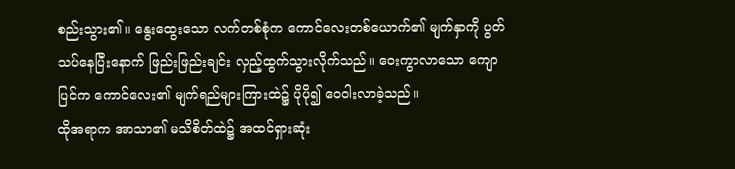စည်းသွား၏။ နွေးထွေးသော လက်တစ်စုံက ကောင်လေးတစ်ယောက်၏ မျက်နှာကို ပွတ်သပ်နေပြီးနောက် ဖြည်းဖြည်းချင်း လှည့်ထွက်သွားလိုက်သည်။ ဝေးကွာလာသော ကျောပြင်က ကောင်လေး၏ မျက်ရည်များကြားထဲ၌ ပိုပို၍ ဝေဝါးလာခဲ့သည်။
ထိုအရာက အာသာ၏ မသိစိတ်ထဲ၌ အထင်ရှားဆုံး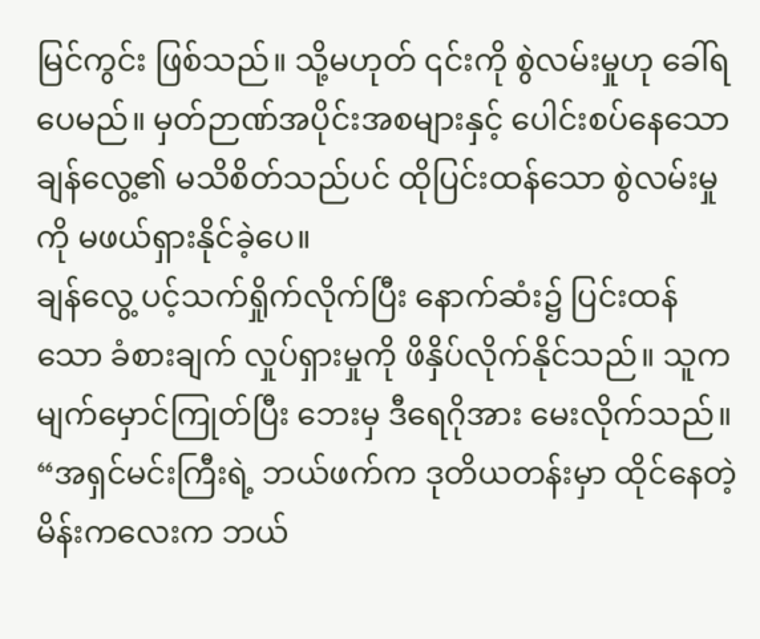မြင်ကွင်း ဖြစ်သည်။ သို့မဟုတ် ၎င်းကို စွဲလမ်းမှုဟု ခေါ်ရပေမည်။ မှတ်ဉာဏ်အပိုင်းအစများနှင့် ပေါင်းစပ်နေသော ချန်လွေ့၏ မသိစိတ်သည်ပင် ထိုပြင်းထန်သော စွဲလမ်းမှုကို မဖယ်ရှားနိုင်ခဲ့ပေ။
ချန်လွေ့ ပင့်သက်ရှိုက်လိုက်ပြီး နောက်ဆံး၌ ပြင်းထန်သော ခံစားချက် လှုပ်ရှားမှုကို ဖိနှိပ်လိုက်နိုင်သည်။ သူက မျက်မှောင်ကြုတ်ပြီး ဘေးမှ ဒီရေဂိုအား မေးလိုက်သည်။ “အရှင်မင်းကြီးရဲ့ ဘယ်ဖက်က ဒုတိယတန်းမှာ ထိုင်နေတဲ့ မိန်းကလေးက ဘယ်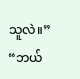သူလဲ။”
“ဘယ်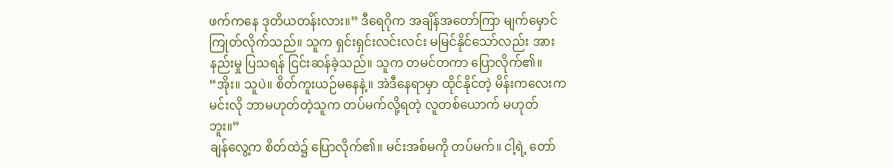ဖက်ကနေ ဒုတိယတန်းလား။” ဒီရေဂိုက အချိန်အတော်ကြာ မျက်မှောင်ကြုတ်လိုက်သည်။ သူက ရှင်းရှင်းလင်းလင်း မမြင်နိုင်သော်လည်း အားနည်းမှု ပြသရန် ငြင်းဆန်ခဲ့သည်။ သူက တမင်တကာ ပြောလိုက်၏။ “အိုး။ သူပဲ။ စိတ်ကူးယဉ်မနေနဲ့။ အဲဒီနေရာမှာ ထိုင်နိုင်တဲ့ မိန်းကလေးက မင်းလို ဘာမဟုတ်တဲ့သူက တပ်မက်လို့ရတဲ့ လူတစ်ယောက် မဟုတ်ဘူး။”
ချန်လွေ့က စိတ်ထဲ၌ ပြောလိုက်၏။ မင်းအစ်မကို တပ်မက်။ ငါ့ရဲ့ တော်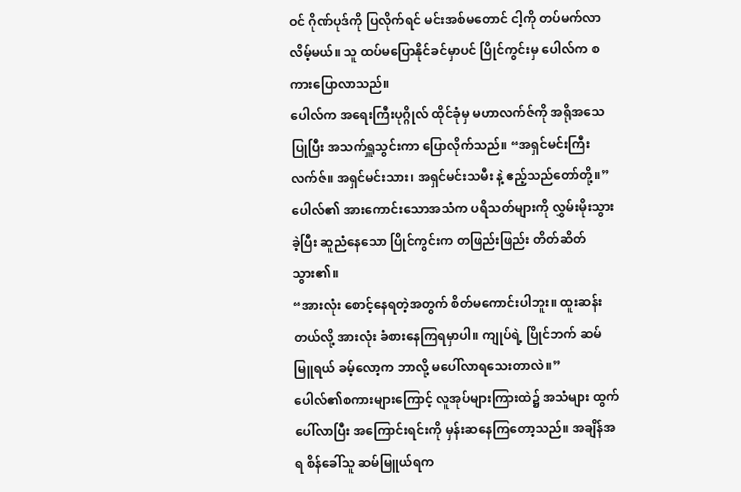ဝင် ဂိုဏ်ပုဒ်ကို ပြလိုက်ရင် မင်းအစ်မတောင် ငါ့ကို တပ်မက်လာလိမ့်မယ်။ သူ ထပ်မပြောနိုင်ခင်မှာပင် ပြိုင်ကွင်းမှ ပေါလ်က စကားပြောလာသည်။
ပေါလ်က အရေးကြီးပုဂ္ဂိုလ် ထိုင်ခုံမှ မဟာလက်ဇ်ကို အရိုအသေပြုပြီး အသက်ရှူသွင်းကာ ပြောလိုက်သည်။ “အရှင်မင်းကြီး လက်ဇ်။ အရှင်မင်းသား၊ အရှင်မင်းသမီး နဲ့ ဧည့်သည်တော်တို့။”
ပေါလ်၏ အားကောင်းသောအသံက ပရိသတ်များကို လွှမ်းမိုးသွားခဲ့ပြီး ဆူညံနေသော ပြိုင်ကွင်းက တဖြည်းဖြည်း တိတ်ဆိတ်သွား၏။
“အားလုံး စောင့်နေရတဲ့အတွက် စိတ်မကောင်းပါဘူး။ ထူးဆန်းတယ်လို့ အားလုံး ခံစားနေကြရမှာပါ။ ကျုပ်ရဲ့ ပြိုင်ဘက် ဆမ်မြူရယ် ခမ့်လော့က ဘာလို့ မပေါ်လာရသေးတာလဲ။”
ပေါလ်၏စကားများကြောင့် လူအုပ်များကြားထဲ၌ အသံများ ထွက်ပေါ်လာပြီး အကြောင်းရင်းကို မှန်းဆနေကြတော့သည်။ အချိန်အရ စိန်ခေါ်သူ ဆမ်မြူယ်ရက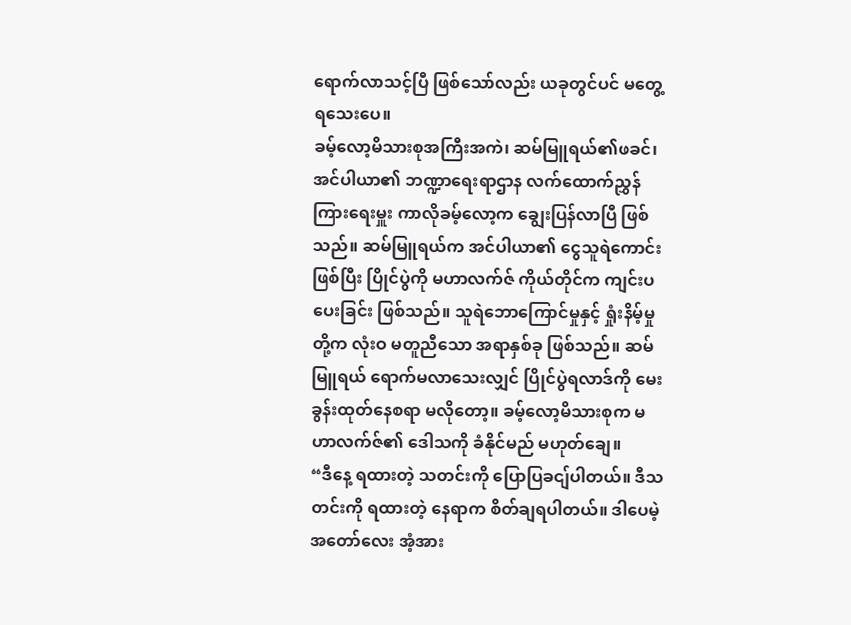ရောက်လာသင့်ပြီ ဖြစ်သော်လည်း ယခုတွင်ပင် မတွေ့ရသေးပေ။
ခမ့်လော့မိသားစုအကြီးအကဲ၊ ဆမ်မြူရယ်၏ဖခင်၊ အင်ပါယာ၏ ဘဏ္ဍာရေးရာဌာန လက်ထောက်ညွှန်ကြားရေးမှူး ကာလိုခမ့်လော့က ချွေးပြန်လာပြီ ဖြစ်သည်။ ဆမ်မြူရယ်က အင်ပါယာ၏ ငွေသူရဲကောင်းဖြစ်ပြီး ပြိုင်ပွဲကို မဟာလက်ဇ် ကိုယ်တိုင်က ကျင်းပပေးခြင်း ဖြစ်သည်။ သူရဲဘောကြောင်မှုနှင့် ရှုံးနိမ့်မှုတို့က လုံးဝ မတူညီသော အရာနှစ်ခု ဖြစ်သည်။ ဆမ်မြူရယ် ရောက်မလာသေးလျှင် ပြိုင်ပွဲရလာဒ်ကို မေးခွန်းထုတ်နေစရာ မလိုတော့။ ခမ့်လော့မိသားစုက မဟာလက်ဇ်၏ ဒေါသကို ခံနိုင်မည် မဟုတ်ချေ။
“ဒီနေ့ ရထားတဲ့ သတင်းကို ပြောပြခငျ်ပါတယ်။ ဒီသတင်းကို ရထားတဲ့ နေရာက စိတ်ချရပါတယ်။ ဒါပေမဲ့ အတော်လေး အံ့အား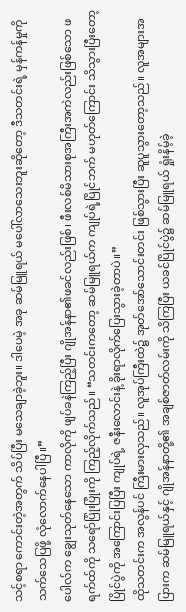သင့်စရာ ကောင်းတဲ့အတွက် သိပ်ပြီး မသေချာခဲ့ဘူး။ ဒါပေမဲ့ အခု ဆမ်မြူရယ် မပေါ်လာသေးဘူးဆိုတော့ ဒီသတင်းရဲ့ မှန်ကန်မှုကို သက်သေပြဖို့ လုံလောက်နေပါပြီ။”
ပေါလ်က ချွေးသုတ်နေသော ကာလိုကို ဖျပ်ခနဲကြည့်ပြီး ဂျိုအန်နာ၏ဖခင်လည်းဖြစ်၊ ဖီးလစ်မိသားစုအကြီးအကဲလည်းဖြစ်သော ဖရက်ထ်ကို သရော်ပြုံးပြုံးကို ကြည့်လိုက်သည်။ “သတင်းကတော့ ဆမ်မြူရယ်က ကျုပ်ရဲ့ပြိုင်ဘက် မဟုတ်ကြောင်း သိသွားပြီးတော့ ပြိုင်ပွဲကို အကြောင်းပြပြီး ကျုပ်ရဲ့ ဇနီးလောင်းနဲ့ ခိုးရာလိုက်ပြေးသွားခဲ့တာပဲ။”
ထိုသတင်းက အလွန်ပင် ကြီးမားလှသည်။ လူအုပ်ကြီးထဲ၌ အုတ်အော်သောင်းတင်း ဖြစ်သွားပြီး ဆူပူသွားတော့သည်။ လူအများအပြားက ဆမ်မြူရယ်နှင့် ဂျိုအန်နာတို့၏ အချစ်ဇာတ်လမ်းကို သိကြပြီး ယခင်ပြိုင်ပွဲ၌ ဆမ်မြူရယ် ရှုံးနိမ့်ခဲ့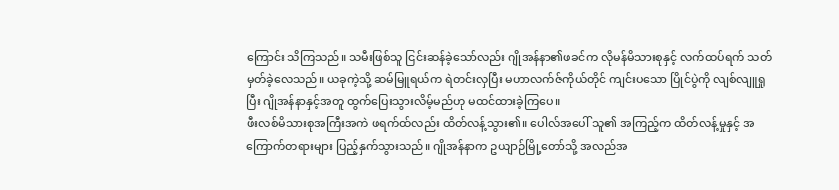ကြောင်း သိကြသည်။ သမီးဖြစ်သူ ငြင်းဆန်ခဲ့သော်လည်း ဂျိုအန်နာ၏ဖခင်က လိုမန်မိသားစုနှင့် လက်ထပ်ရက် သတ်မှတ်ခဲ့လေသည်။ ယခုကဲ့သို့ ဆမ်မြူရယ်က ရဲတင်းလှပြီး မဟာလက်ဇ်ကိုယ်တိုင် ကျင်းပသော ပြိုင်ပွဲကို လျစ်လျူရှုပြီး ဂျိုအန်နာနှင့်အတူ ထွက်ပြေးသွားလိမ့်မည်ဟု မထင်ထားခဲ့ကြပေ။
ဖီးလစ်မိသားစုအကြီးအကဲ ဖရက်ထ်လည်း ထိတ်လန့်သွား၏။ ပေါလ်အပေါ် သူ၏ အကြည့်က ထိတ်လန့်မှုနှင့် အကြောက်တရားများ ပြည့်နှက်သွားသည်။ ဂျိုအန်နာက ဥယျာဉ်မြို့တော်သို့ အလည်အ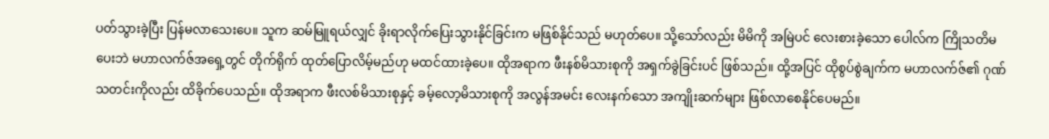ပတ်သွားခဲ့ပြီး ပြန်မလာသေးပေ။ သူက ဆမ်မြူရယ်လျှင် ခိုးရာလိုက်ပြေးသွားနိုင်ခြင်းက မဖြစ်နိုင်သည် မဟုတ်ပေ။ သို့သော်လည်း မိမိကို အမြဲပင် လေးစားခဲ့သော ပေါလ်က ကြိုသတိမပေးဘဲ မဟာလက်ဇ်အရှေ့တွင် တိုက်ရိုက် ထုတ်ပြောလိမ့်မည်ဟု မထင်ထားခဲ့ပေ။ ထိုအရာက ဖီးနစ်မိသားစုကို အရှက်ခွဲခြင်းပင် ဖြစ်သည်။ ထို့အပြင် ထိုစွပ်စွဲချက်က မဟာလက်ဇ်၏ ဂုဏ်သတင်းကိုလည်း ထိခိုက်ပေသည်။ ထိုအရာက ဖီးလစ်မိသားစုနှင့် ခမ့်လော့မိသားစုကို အလွန်အမင်း လေးနက်သော အကျိုးဆက်များ ဖြစ်လာစေနိုင်ပေမည်။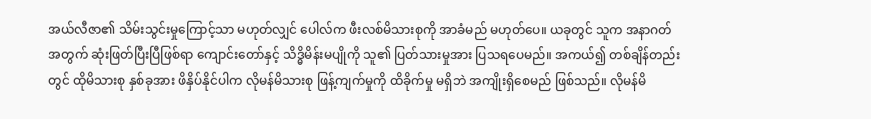အယ်လီဇာ၏ သိမ်းသွင်းမှုကြောင့်သာ မဟုတ်လျှင် ပေါလ်က ဖီးလစ်မိသားစုကို အာခံမည် မဟုတ်ပေ။ ယခုတွင် သူက အနာဂတ်အတွက် ဆုံးဖြတ်ပြီးပြီဖြစ်ရာ ကျောင်းတော်နှင့် သိဒ္ဓိမိန်းမပျိုကို သူ၏ ပြတ်သားမှုအား ပြသရပေမည်။ အကယ်၍ တစ်ချိန်တည်းတွင် ထိုမိသားစု နှစ်ခုအား ဖိနှိပ်နိုင်ပါက လိုမန်မိသားစု ဖြန့်ကျက်မှုကို ထိခိုက်မှု မရှိဘဲ အကျိုးရှိစေမည် ဖြစ်သည်။ လိုမန်မိ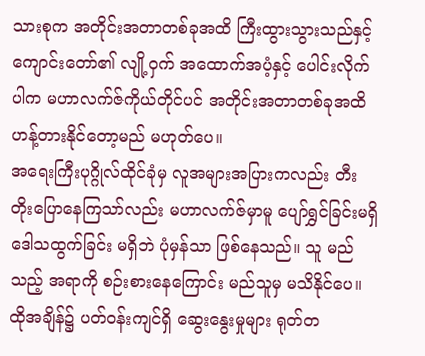သားစုက အတိုင်းအတာတစ်ခုအထိ ကြီးထွားသွားသည်နှင့် ကျောင်းတော်၏ လျို့ဝှက် အထောက်အပံ့နှင့် ပေါင်းလိုက်ပါက မဟာလက်ဇ်ကိုယ်တိုင်ပင် အတိုင်းအတာတစ်ခုအထိ ဟန့်တားနိုင်တော့မည် မဟုတ်ပေ။
အရေးကြီးပုဂ္ဂိုလ်ထိုင်ခုံမှ လူအများအပြားကလည်း တီးတိုးပြောနေကြသာ်လည်း မဟာလက်ဇ်မှာမူ ပျော်ရွှင်ခြင်းမရှိ ဒေါသထွက်ခြင်း မရှိဘဲ ပုံမှန်သာ ဖြစ်နေသည်။ သူ မည်သည့် အရာကို စဉ်းစားနေကြောင်း မည်သူမှ မသိနိုင်ပေ။
ထိုအချိန်၌ ပတ်ဝန်းကျင်ရှိ ဆွေးနွေးမှုများ ရုတ်တ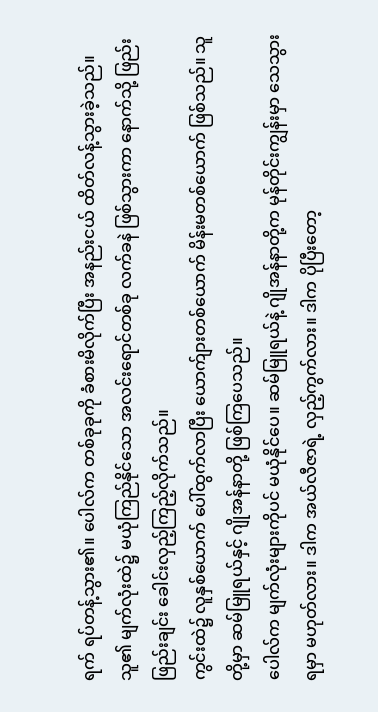ရက် ရပ်တန့်သွား၏။ ပေါလ်က တစ်ခုခုကို ခံစားမိလိုက်ပြီး အနည်းငယ် ထိတ်လန့်သွားခဲ့သည်။ သူ၏ မျက်လုံးထဲ၌ မယုံကြည်နိုင်သော အလင်းရောင်တစ်ခု လက်ခနဲ ဖြစ်သွားကာ နောက်သို့ ဖြည်းဖြည်းချင်း ခေါင်းလှည့်ကြည့်လိုက်သည်။
ကွင်းထဲ၌ လူနှစ်ယောက် ပေါ်ထွက်လာပြီး ယောက်ျားတစ်ယောက် မိန်းမတစ်ယောက် ဖြစ်သည်။ သူတို့မှာ ဆမ်မြူရယ်နှင့် ဂျိုအန်နာတို့ ဖြစ်ကြပေသည်။
ပေါလ်က မျက်လုံးများကိုပင် မယုံနိုင်ပေ။ ဆမ်မြူရယ်နဲ့ ဂျိုအန်နာတို့က မုန်တိုင်းကျွန်းမှာ သေသွားရမှာ မဟုတ်လား။ ဒါက အယ်လီဇာရဲ့ လှည့်ကွက်လား။ ဒါက ပိုပြီးတော့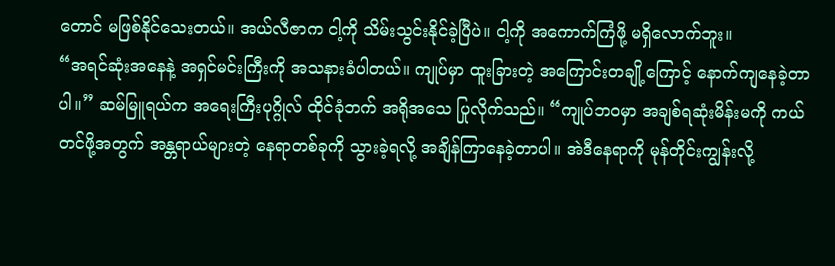တောင် မဖြစ်နိုင်သေးတယ်။ အယ်လီဇာက ငါ့ကို သိမ်းသွင်းနိုင်ခဲ့ပြီပဲ။ ငါ့ကို အကောက်ကြံဖို့ မရှိလောက်ဘူး။
“အရင်ဆုံးအနေနဲ့ အရှင်မင်းကြီးကို အသနားခံပါတယ်။ ကျုပ်မှာ ထူးခြားတဲ့ အကြောင်းတချို့ကြောင့် နောက်ကျနေခဲ့တာပါ။” ဆမ်မြူရယ်က အရေးကြီးပုဂ္ဂိုလ် ထိုင်ခုံဘက် အရိုအသေ ပြုလိုက်သည်။ “ကျုပ်ဘဝမှာ အချစ်ရဆုံးမိန်းမကို ကယ်တင်ဖို့အတွက် အန္တရာယ်များတဲ့ နေရာတစ်ခုကို သွားခဲ့ရလို့ အချိန်ကြာနေခဲ့တာပါ။ အဲဒီနေရာကို မုန်တိုင်းကျွန်းလို့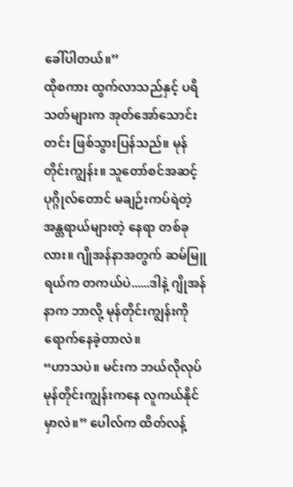ခေါ်ပါတယ်။”
ထိုစကား ထွက်လာသည်နှင့် ပရိသတ်များက အုတ်အော်သောင်းတင်း ဖြစ်သွားပြန်သည်။ မုန်တိုင်းကျွန်း။ သူတော်စင်အဆင့် ပုဂ္ဂိုလ်တောင် မချဉ်းကပ်ရဲတဲ့ အန္တရာယ်များတဲ့ နေရာ တစ်ခုလား။ ဂျိုအန်နာအတွက် ဆမ်မြူရယ်က တကယ်ပဲ......ဒါနဲ့ ဂျိုအန်နာက ဘာလို့ မုန်တိုင်းကျွန်းကို ရောက်နေခဲ့တာလဲ။
“ဟာသပဲ။ မင်းက ဘယ်လိုလုပ် မုန်တိုင်းကျွန်းကနေ လူကယ်နိုင်မှာလဲ။” ပေါလ်က ထိတ်လန့်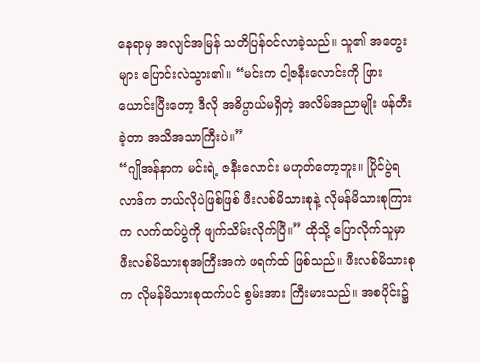နေရာမှ အလျင်အမြန် သတိပြန်ဝင်လာခဲ့သည်။ သူ၏ အတွေးများ ပြောင်းလဲသွား၏။ “မင်းက ငါ့ဇနီးလောင်းကို ဖြားယောင်းပြီးတော့ ဒီလို အဓိပ္ပာယ်မရှိတဲ့ အလိမ်အညာမျိုး ဖန်တီးခဲ့တာ အသိအသာကြီးပဲ။”
“ဂျိုအန်နာက မင်းရဲ့ ဇနီးလောင်း မဟုတ်တော့ဘူး။ ပြိုင်ပွဲရလာဒ်က ဘယ်လိုပဲဖြစ်ဖြစ် ဖီးလစ်မိသားစုနဲ့ လိုမန်မိသားစုကြားက လက်ထပ်ပွဲကို ဖျက်သိမ်းလိုက်ပြီ။” ထိုသို့ ပြောလိုက်သူမှာ ဖီးလစ်မိသားစုအကြီးအကဲ ဖရက်ထ် ဖြစ်သည်။ ဖီးလစ်မိသားစုက လိုမန်မိသားစုထက်ပင် စွမ်းအား ကြီးမားသည်။ အစပိုင်း၌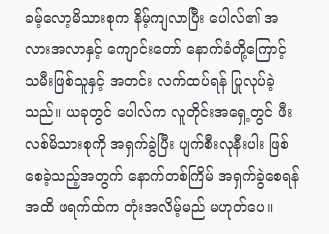ခမ့်လော့မိသားစုက နိမ့်ကျလာပြီး ပေါလ်၏ အလားအလာနှင့် ကျောင်းတော် နောက်ခံတို့ကြောင့် သမီးဖြစ်သူနှင့် အတင်း လက်ထပ်ရန် ပြုလုပ်ခဲ့သည်။ ယခုတွင် ပေါလ်က လူတိုင်းအရှေ့တွင် ဖီးလစ်မိသားစုကို အရှက်ခွဲပြီး ပျက်စီးလုနီးပါး ဖြစ်စေခဲ့သည့်အတွက် နောက်တစ်ကြိမ် အရှက်ခွဲစေရန်အထိ ဖရက်ထ်က တုံးအလိမ့်မည် မဟုတ်ပေ။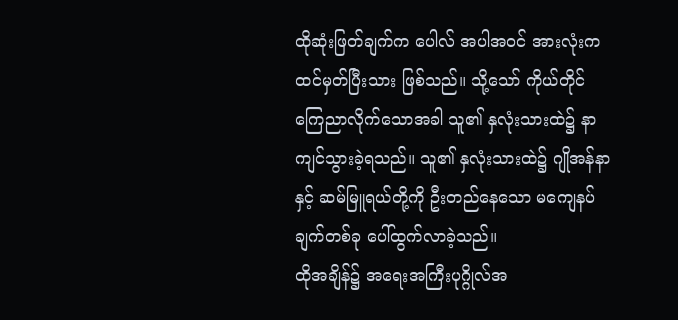ထိုဆုံးဖြတ်ချက်က ပေါလ် အပါအဝင် အားလုံးက ထင်မှတ်ပြီးသား ဖြစ်သည်။ သို့သော် ကိုယ်တိုင် ကြေညာလိုက်သောအခါ သူ၏ နှလုံးသားထဲ၌ နာကျင်သွားခဲ့ရသည်။ သူ၏ နှလုံးသားထဲ၌ ဂျိုအန်နာနှင့် ဆမ်မြူရယ်တို့ကို ဦးတည်နေသော မကျေနပ်ချက်တစ်ခု ပေါ်ထွက်လာခဲ့သည်။
ထိုအချိန်၌ အရေးအကြီးပုဂ္ဂိုလ်အ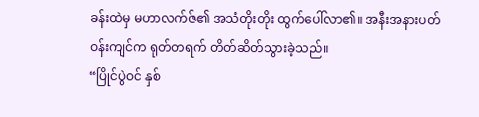ခန်းထဲမှ မဟာလက်ဇ်၏ အသံတိုးတိုး ထွက်ပေါ်လာ၏။ အနီးအနားပတ်ဝန်းကျင်က ရုတ်တရက် တိတ်ဆိတ်သွားခဲ့သည်။
“ပြိုင်ပွဲဝင် နှစ်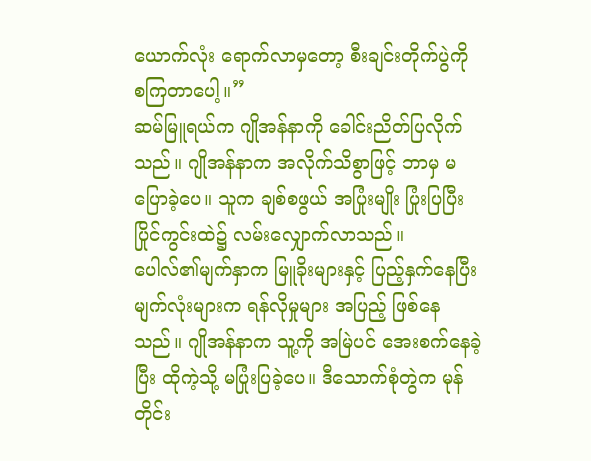ယောက်လုံး ရောက်လာမှတော့ စီးချင်းတိုက်ပွဲကို စကြတာပေါ့။”
ဆမ်မြူရယ်က ဂျိုအန်နာကို ခေါင်းညိတ်ပြလိုက်သည်။ ဂျိုအန်နာက အလိုက်သိစွာဖြင့် ဘာမှ မပြောခဲ့ပေ။ သူက ချစ်စဖွယ် အပြုံးမျိုး ပြုံးပြပြီး ပြိုင်ကွင်းထဲ၌ လမ်းလျှောက်လာသည်။
ပေါလ်၏မျက်နှာက မြူခိုးများနှင့် ပြည့်နှက်နေပြီး မျက်လုံးများက ရန်လိုမှုများ အပြည့် ဖြစ်နေသည်။ ဂျိုအန်နာက သူ့ကို အမြဲပင် အေးစက်နေခဲ့ပြီး ထိုကဲ့သို့ မပြုံးပြခဲ့ပေ။ ဒီသောက်စုံတွဲက မုန်တိုင်း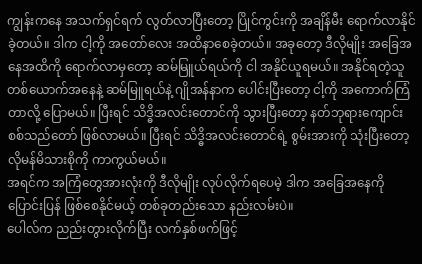ကျွန်းကနေ အသက်ရှင်ရက် လွတ်လာပြီးတော့ ပြိုင်ကွင်းကို အချိန်မီး ရောက်လာနိုင်ခဲ့တယ်။ ဒါက ငါ့ကို အတော်လေး အထိနာစေခဲ့တယ်။ အခုတော့ ဒီလိုမျိုး အခြေအနေအထိကို ရောက်လာမှတော့ ဆမ်မြူယ်ရယ်ကို ငါ အနိုင်ယူရမယ်။ အနိုင်ရတဲ့သူ တစ်ယောက်အနေနဲ့ ဆမ်မြူရယ်နဲ့ ဂျိုအန်နာက ပေါင်းပြီးတော့ ငါ့ကို အကောက်ကြံတာလို့ ပြောမယ်။ ပြီးရင် သိဒ္ဓိအလင်းတောင်ကို သွားပြီးတော့ နတ်ဘုရားကျောင်း စစ်သည်တော် ဖြစ်လာမယ်။ ပြီးရင် သိဒ္ဓိအလင်းတောင်ရဲ့ စွမ်းအားကို သုံးပြီးတော့ လိုမန်မိသားစိုကို ကာကွယ်မယ်။
အရင်က အကြံတွေအားလုံးကို ဒီလိုမျိုး လုပ်လိုက်ရပေမဲ့ ဒါက အခြေအနေကို ပြောင်းပြန် ဖြစ်စေနိုင်မယ့် တစ်ခုတည်းသော နည်းလမ်းပဲ။
ပေါလ်က ညည်းတွားလိုက်ပြီး လက်နှစ်ဖက်ဖြင့်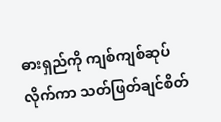ဓားရှည်ကို ကျစ်ကျစ်ဆုပ်လိုက်ကာ သတ်ဖြတ်ချင်စိတ်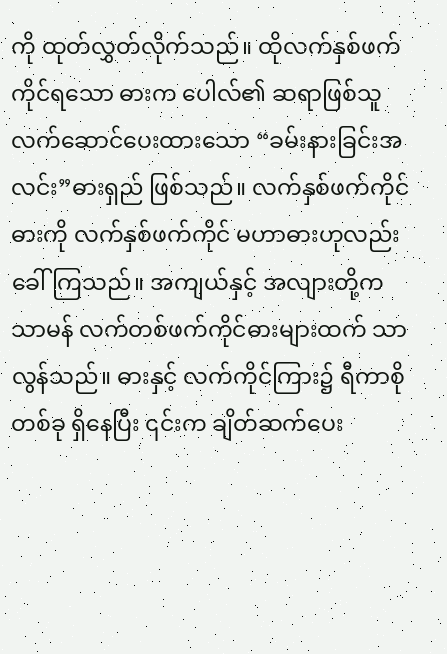ကို ထုတ်လွှတ်လိုက်သည်။ ထိုလက်နှစ်ဖက်ကိုင်ရသော ဓားက ပေါလ်၏ ဆရာဖြစ်သူ လက်ဆောင်ပေးထားသော “ခမ်းနားခြင်းအလင်း”ဓားရှည် ဖြစ်သည်။ လက်နှစ်ဖက်ကိုင်ဓားကို လက်နှစ်ဖက်ကိုင် မဟာဓားဟုလည်း ခေါ်ကြသည်။ အကျယ်နှင့် အလျားတို့က သာမန် လက်တစ်ဖက်ကိုင်ဓားများထက် သာလွန်သည်။ ဓားနှင့် လက်ကိုင်ကြား၌ ရီကာစို တစ်ခု ရှိနေပြီး ၎င်းက ချိတ်ဆက်ပေး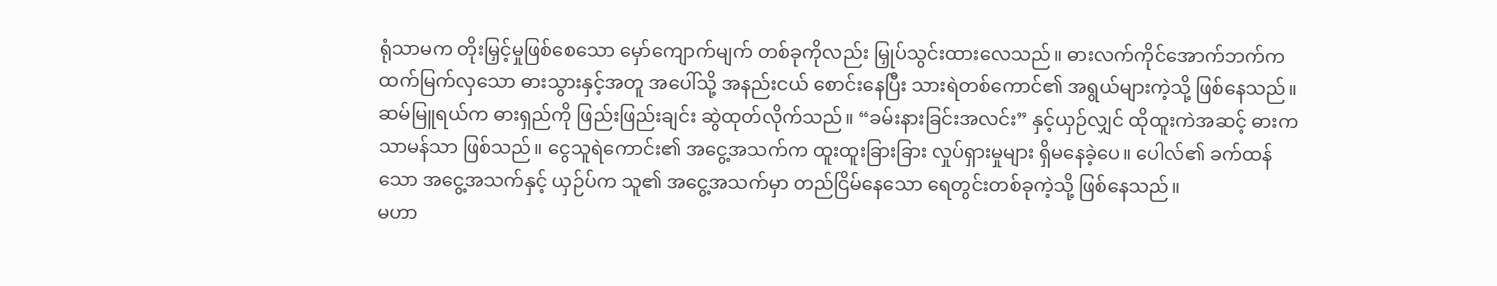ရုံသာမက တိုးမြှင့်မှုဖြစ်စေသော မှော်ကျောက်မျက် တစ်ခုကိုလည်း မြှုပ်သွင်းထားလေသည်။ ဓားလက်ကိုင်အောက်ဘက်က ထက်မြက်လှသော ဓားသွားနှင့်အတူ အပေါ်သို့ အနည်းငယ် စောင်းနေပြီး သားရဲတစ်ကောင်၏ အရွယ်များကဲ့သို့ ဖြစ်နေသည်။
ဆမ်မြူရယ်က ဓားရှည်ကို ဖြည်းဖြည်းချင်း ဆွဲထုတ်လိုက်သည်။ “ခမ်းနားခြင်းအလင်း” နှင့်ယှဉ်လျှင် ထိုထူးကဲအဆင့် ဓားက သာမန်သာ ဖြစ်သည်။ ငွေသူရဲကောင်း၏ အငွေ့အသက်က ထူးထူးခြားခြား လှုပ်ရှားမှုများ ရှိမနေခဲ့ပေ။ ပေါလ်၏ ခက်ထန်သော အငွေ့အသက်နှင့် ယှဉ်ပ်က သူ၏ အငွေ့အသက်မှာ တည်ငြိမ်နေသော ရေတွင်းတစ်ခုကဲ့သို့ ဖြစ်နေသည်။
မဟာ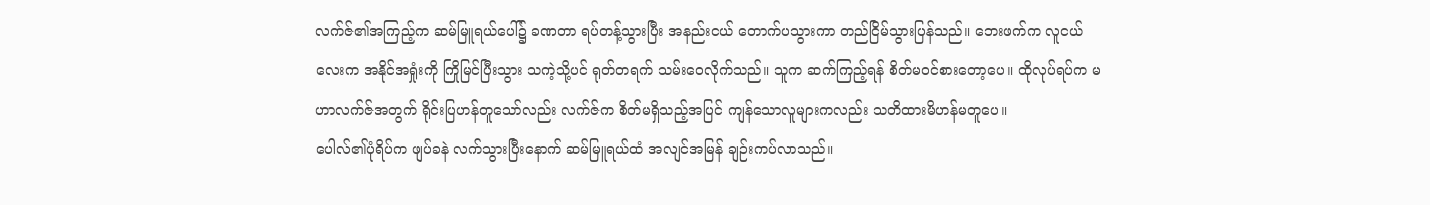လက်ဇ်၏အကြည့်က ဆမ်မြူရယ်ပေါ်၌ ခဏတာ ရပ်တန့်သွားပြီး အနည်းငယ် တောက်ပသွားကာ တည်ငြိမ်သွားပြန်သည်။ ဘေးဖက်က လူငယ်လေးက အနိုင်အရှုံးကို ကြိုမြင်ပြီးသွား သကဲ့သို့ပင် ရုတ်တရက် သမ်းဝေလိုက်သည်။ သူက ဆက်ကြည့်ရန် စိတ်မဝင်စားတော့ပေ။ ထိုလုပ်ရပ်က မဟာလက်ဇ်အတွက် ရိုင်းပြဟန်တူသော်လည်း လက်ဇ်က စိတ်မရှိသည့်အပြင် ကျန်သောလူများကလည်း သတိထားမိဟန်မတူပေ။
ပေါလ်၏ပုံရိပ်က ဖျပ်ခနဲ လက်သွားပြီးနောက် ဆမ်မြူရယ်ထံ အလျင်အမြန် ချဉ်းကပ်လာသည်။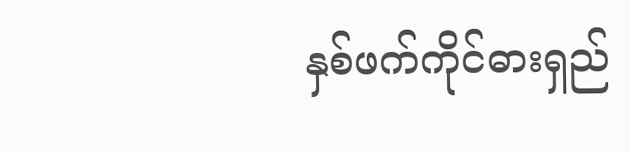နှစ်ဖက်ကိုင်ဓားရှည်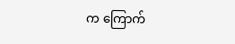က ကြောက်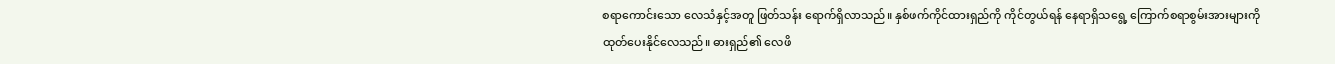စရာကောင်းသော လေသံနှင့်အတူ ဖြတ်သန်း ရောက်ရှိလာသည်။ နှစ်ဖက်ကိုင်ထားရှည်ကို ကိုင်တွယ်ရန် နေရာရှိသရွေ့ ကြောက်စရာစွမ်းအားများကို ထုတ်ပေးနိုင်လေသည်။ ဓားရှည်၏ လေဖိ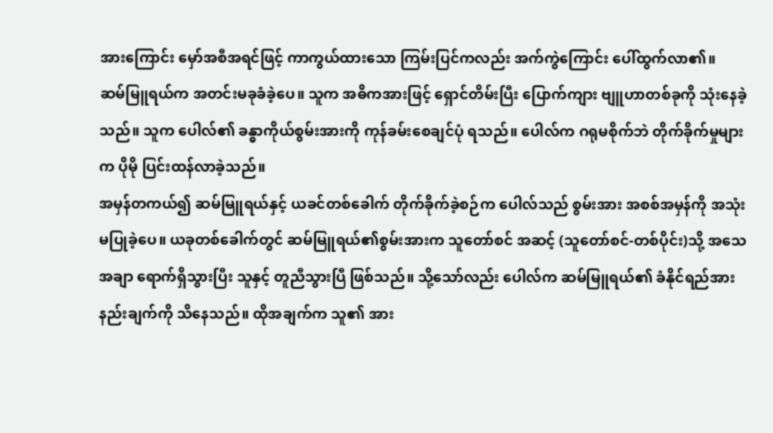အားကြောင်း မှော်အစီအရင်ဖြင့် ကာကွယ်ထားသော ကြမ်းပြင်ကလည်း အက်ကွဲကြောင်း ပေါ်ထွက်လာ၏။
ဆမ်မြူရယ်က အတင်းမခုခံခဲ့ပေ။ သူက အဓိကအားဖြင့် ရှောင်တိမ်းပြီး ပြောက်ကျား ဗျူဟာတစ်ခုကို သုံးနေခဲ့သည်။ သူက ပေါလ်၏ ခန္ဓာကိုယ်စွမ်းအားကို ကုန်ခမ်းစေချင်ပုံ ရသည်။ ပေါလ်က ဂရုမစိုက်ဘဲ တိုက်ခိုက်မှုများက ပိုမို ပြင်းထန်လာခဲ့သည်။
အမှန်တကယ်၍ ဆမ်မြူရယ်နှင့် ယခင်တစ်ခေါက် တိုက်ခိုက်ခဲ့စဉ်က ပေါလ်သည် စွမ်းအား အစစ်အမှန်ကို အသုံးမပြုခဲ့ပေ။ ယခုတစ်ခေါက်တွင် ဆမ်မြူရယ်၏စွမ်းအားက သူတော်စင် အဆင့် (သူတော်စင်-တစ်ပိုင်း)သို့ အသေအချာ ရောက်ရှိသွားပြီး သူနှင့် တူညီသွားပြီ ဖြစ်သည်။ သို့သော်လည်း ပေါလ်က ဆမ်မြူရယ်၏ ခံနိုင်ရည်အားနည်းချက်ကို သိနေသည်။ ထိုအချက်က သူ၏ အား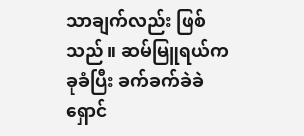သာချက်လည်း ဖြစ်သည်။ ဆမ်မြူရယ်က ခုခံပြီး ခက်ခက်ခဲခဲ ရှောင်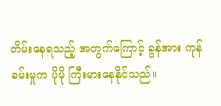တိမ်းနေရသည့် အတွက်ကြောင့် ခွန်အား ကုန်ခမ်းမှုက ပိုမို ကြီးမားနေနိုင်သည်။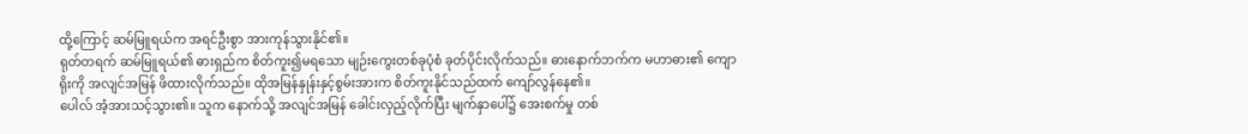ထို့ကြောင့် ဆမ်မြူရယ်က အရင်ဦးစွာ အားကုန်သွားနိုင်၏။
ရုတ်တရက် ဆမ်မြူရယ်၏ ဓားရှည်က စိတ်ကူး၍မရသော မျဉ်းကွေးတစ်ခုပုံစံ ခုတ်ပိုင်းလိုက်သည်။ ဓားနောက်ဘက်က မဟာဓား၏ ကျောရိုးကို အလျင်အမြန် ဖိထားလိုက်သည်။ ထိုအမြန်နှုန်းနှင့်စွမ်းအားက စိတ်ကူးနိုင်သည်ထက် ကျော်လွန်နေ၏။
ပေါလ် အံ့အားသင့်သွား၏။ သူက နောက်သို့ အလျင်အမြန် ခေါင်းလှည့်လိုက်ပြီး မျက်နှာပေါ်၌ အေးစက်မှု တစ်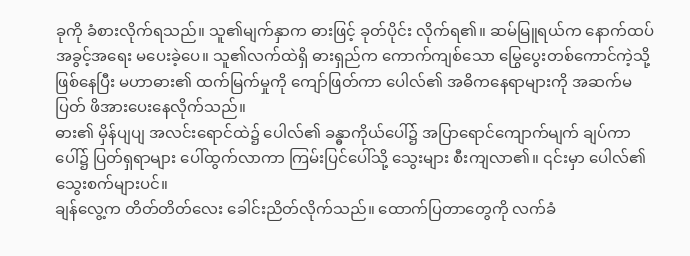ခုကို ခံစားလိုက်ရသည်။ သူ၏မျက်နှာက ဓားဖြင့် ခုတ်ပိုင်း လိုက်ရ၏။ ဆမ်မြူရယ်က နောက်ထပ် အခွင့်အရေး မပေးခဲ့ပေ။ သူ၏လက်ထဲရှိ ဓားရှည်က ကောက်ကျစ်သော မြွေပွေးတစ်ကောင်ကဲ့သို့ ဖြစ်နေပြီး မဟာဓား၏ ထက်မြက်မှုကို ကျော်ဖြတ်ကာ ပေါလ်၏ အဓိကနေရာများကို အဆက်မပြတ် ဖိအားပေးနေလိုက်သည်။
ဓား၏ မှိန်ပျပျ အလင်းရောင်ထဲ၌ ပေါလ်၏ ခန္ဓာကိုယ်ပေါ်၌ အပြာရောင်ကျောက်မျက် ချပ်ကာပေါ်၌ ပြတ်ရှရာများ ပေါ်ထွက်လာကာ ကြမ်းပြင်ပေါ်သို့ သွေးများ စီးကျလာ၏။ ၎င်းမှာ ပေါလ်၏ သွေးစက်များပင်။
ချန်လွေ့က တိတ်တိတ်လေး ခေါင်းညိတ်လိုက်သည်။ ထောက်ပြတာတွေကို လက်ခံ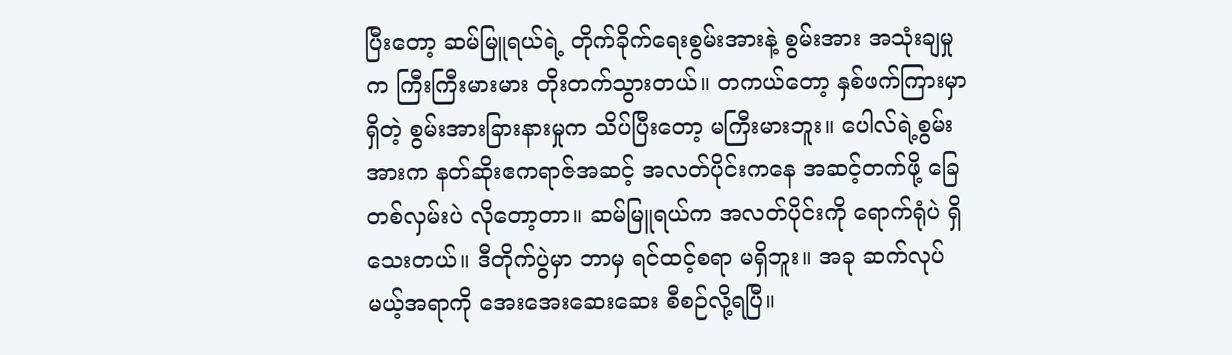ပြီးတော့ ဆမ်မြူရယ်ရဲ့ တိုက်ခိုက်ရေးစွမ်းအားနဲ့ စွမ်းအား အသုံးချမှုက ကြီးကြီးမားမား တိုးတက်သွားတယ်။ တကယ်တော့ နှစ်ဖက်ကြားမှာရှိတဲ့ စွမ်းအားခြားနားမှုက သိပ်ပြီးတော့ မကြီးမားဘူး။ ပေါလ်ရဲ့စွမ်းအားက နတ်ဆိုးဧကရာဇ်အဆင့် အလတ်ပိုင်းကနေ အဆင့်တက်ဖို့ ခြေတစ်လှမ်းပဲ လိုတော့တာ။ ဆမ်မြူရယ်က အလတ်ပိုင်းကို ရောက်ရုံပဲ ရှိသေးတယ်။ ဒီတိုက်ပွဲမှာ ဘာမှ ရင်ထင့်စရာ မရှိဘူး။ အခု ဆက်လုပ်မယ့်အရာကို အေးအေးဆေးဆေး စီစဉ်လို့ရပြီ။